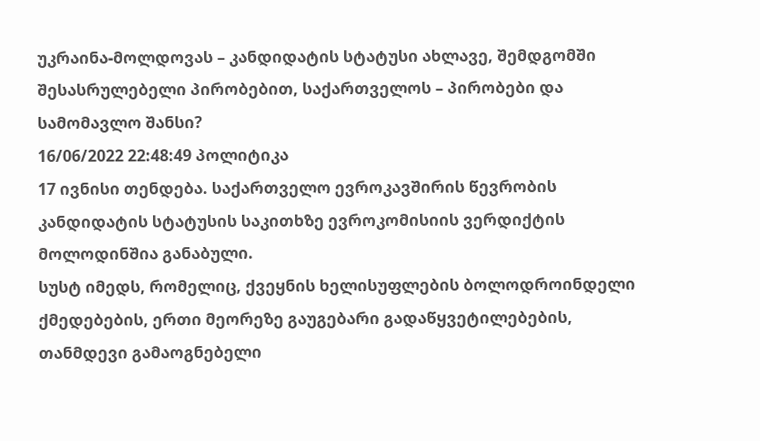უკრაინა-მოლდოვას – კანდიდატის სტატუსი ახლავე, შემდგომში შესასრულებელი პირობებით, საქართველოს – პირობები და სამომავლო შანსი?
16/06/2022 22:48:49 პოლიტიკა
17 ივნისი თენდება. საქართველო ევროკავშირის წევრობის კანდიდატის სტატუსის საკითხზე ევროკომისიის ვერდიქტის მოლოდინშია განაბული.
სუსტ იმედს, რომელიც, ქვეყნის ხელისუფლების ბოლოდროინდელი ქმედებების, ერთი მეორეზე გაუგებარი გადაწყვეტილებების, თანმდევი გამაოგნებელი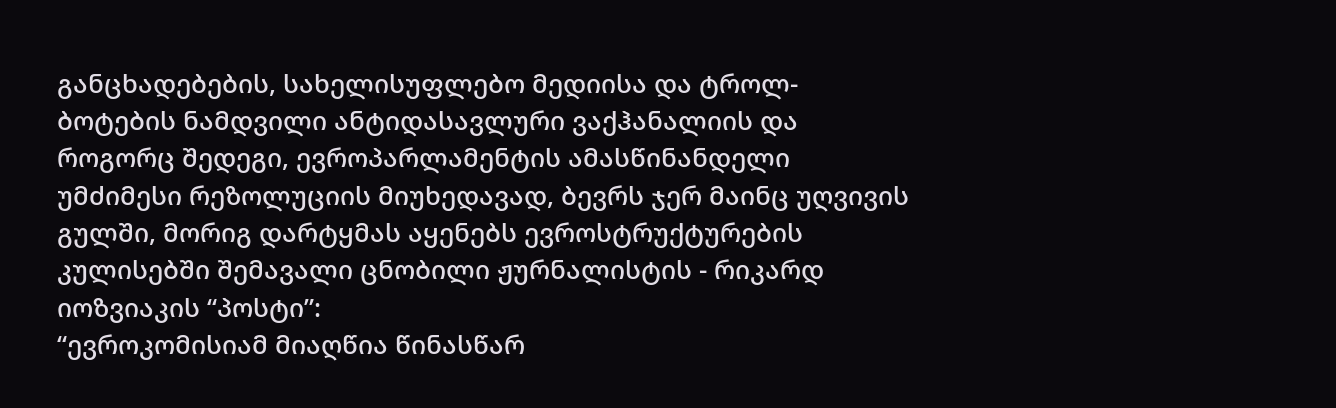განცხადებების, სახელისუფლებო მედიისა და ტროლ-ბოტების ნამდვილი ანტიდასავლური ვაქჰანალიის და როგორც შედეგი, ევროპარლამენტის ამასწინანდელი უმძიმესი რეზოლუციის მიუხედავად, ბევრს ჯერ მაინც უღვივის გულში, მორიგ დარტყმას აყენებს ევროსტრუქტურების კულისებში შემავალი ცნობილი ჟურნალისტის - რიკარდ იოზვიაკის “პოსტი”:
“ევროკომისიამ მიაღწია წინასწარ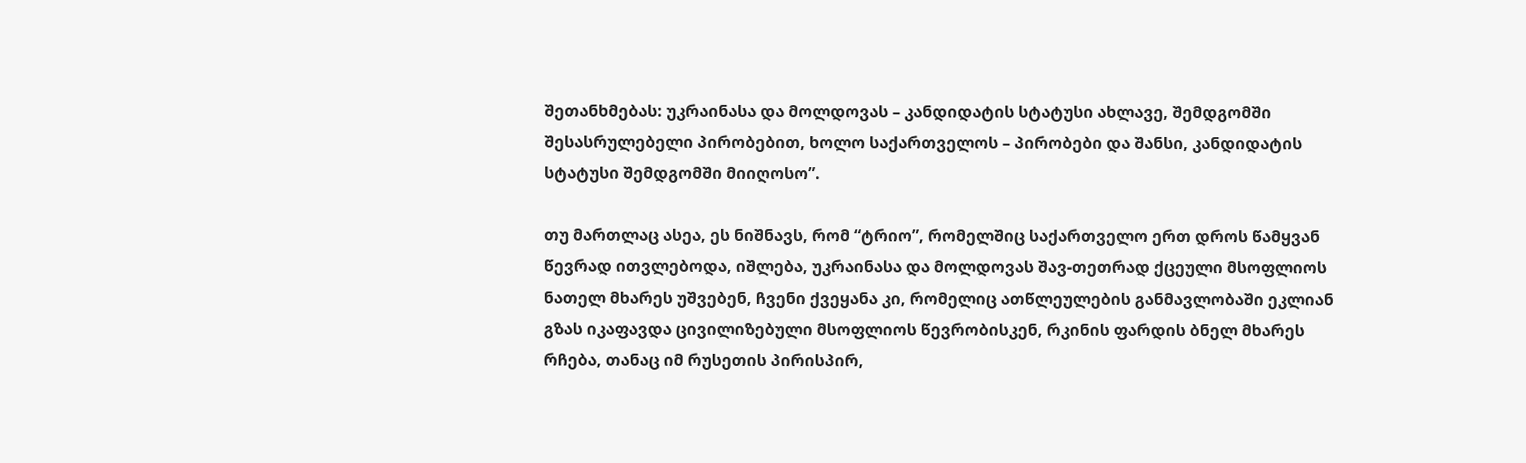შეთანხმებას: უკრაინასა და მოლდოვას – კანდიდატის სტატუსი ახლავე, შემდგომში შესასრულებელი პირობებით, ხოლო საქართველოს – პირობები და შანსი, კანდიდატის სტატუსი შემდგომში მიიღოსო”.

თუ მართლაც ასეა, ეს ნიშნავს, რომ “ტრიო”, რომელშიც საქართველო ერთ დროს წამყვან წევრად ითვლებოდა, იშლება, უკრაინასა და მოლდოვას შავ-თეთრად ქცეული მსოფლიოს ნათელ მხარეს უშვებენ, ჩვენი ქვეყანა კი, რომელიც ათწლეულების განმავლობაში ეკლიან გზას იკაფავდა ცივილიზებული მსოფლიოს წევრობისკენ, რკინის ფარდის ბნელ მხარეს რჩება, თანაც იმ რუსეთის პირისპირ,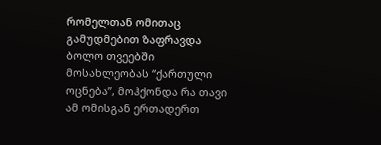რომელთან ომითაც გამუდმებით ზაფრავდა ბოლო თვეებში მოსახლეობას “ქართული ოცნება”, მოჰქონდა რა თავი ამ ომისგან ერთადერთ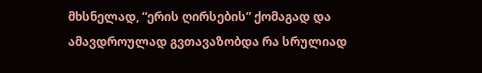მხსნელად, “ერის ღირსების” ქომაგად და ამავდროულად გვთავაზობდა რა სრულიად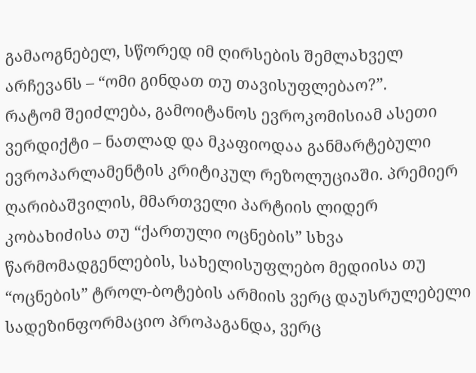გამაოგნებელ, სწორედ იმ ღირსების შემლახველ არჩევანს – “ომი გინდათ თუ თავისუფლებაო?”.
რატომ შეიძლება, გამოიტანოს ევროკომისიამ ასეთი ვერდიქტი – ნათლად და მკაფიოდაა განმარტებული ევროპარლამენტის კრიტიკულ რეზოლუციაში. პრემიერ ღარიბაშვილის, მმართველი პარტიის ლიდერ კობახიძისა თუ “ქართული ოცნების” სხვა წარმომადგენლების, სახელისუფლებო მედიისა თუ “ოცნების” ტროლ-ბოტების არმიის ვერც დაუსრულებელი სადეზინფორმაციო პროპაგანდა, ვერც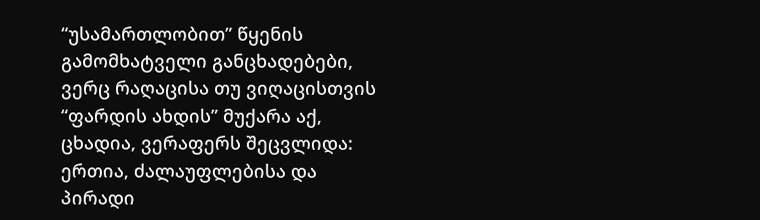“უსამართლობით” წყენის გამომხატველი განცხადებები, ვერც რაღაცისა თუ ვიღაცისთვის “ფარდის ახდის” მუქარა აქ, ცხადია, ვერაფერს შეცვლიდა: ერთია, ძალაუფლებისა და პირადი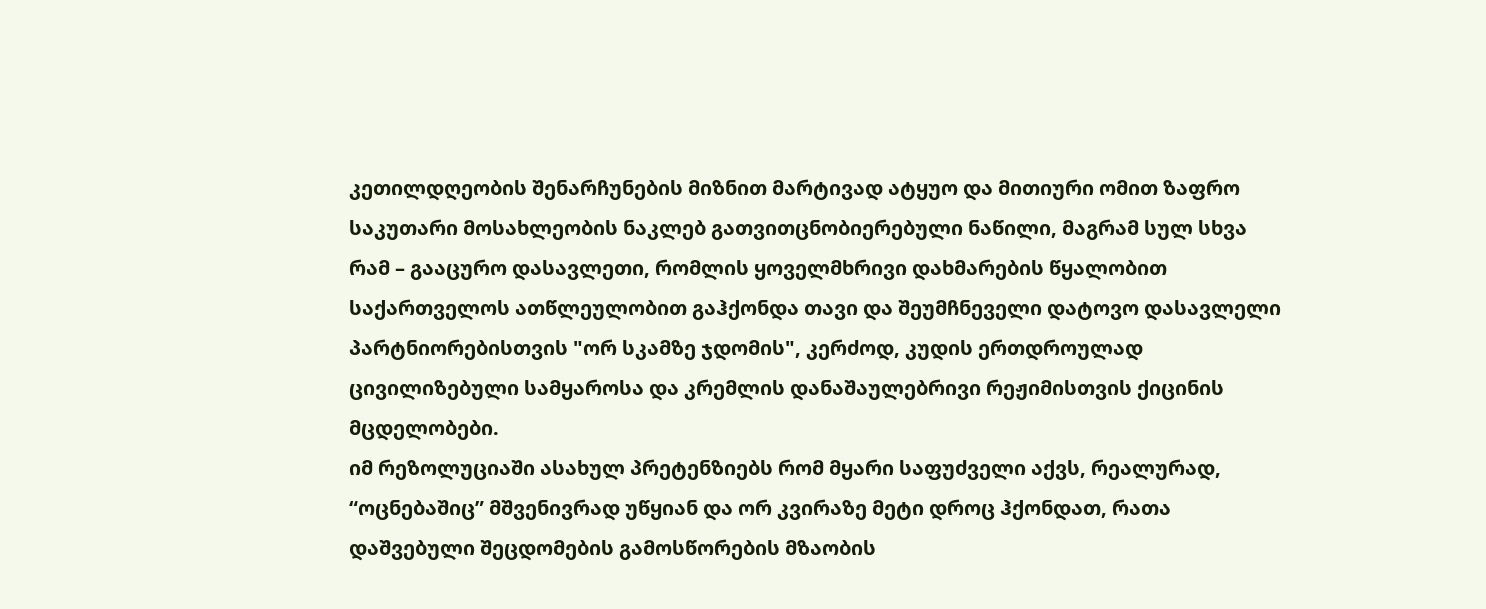კეთილდღეობის შენარჩუნების მიზნით მარტივად ატყუო და მითიური ომით ზაფრო საკუთარი მოსახლეობის ნაკლებ გათვითცნობიერებული ნაწილი, მაგრამ სულ სხვა რამ – გააცურო დასავლეთი, რომლის ყოველმხრივი დახმარების წყალობით საქართველოს ათწლეულობით გაჰქონდა თავი და შეუმჩნეველი დატოვო დასავლელი პარტნიორებისთვის "ორ სკამზე ჯდომის", კერძოდ, კუდის ერთდროულად ცივილიზებული სამყაროსა და კრემლის დანაშაულებრივი რეჟიმისთვის ქიცინის მცდელობები.
იმ რეზოლუციაში ასახულ პრეტენზიებს რომ მყარი საფუძველი აქვს, რეალურად, “ოცნებაშიც” მშვენივრად უწყიან და ორ კვირაზე მეტი დროც ჰქონდათ, რათა დაშვებული შეცდომების გამოსწორების მზაობის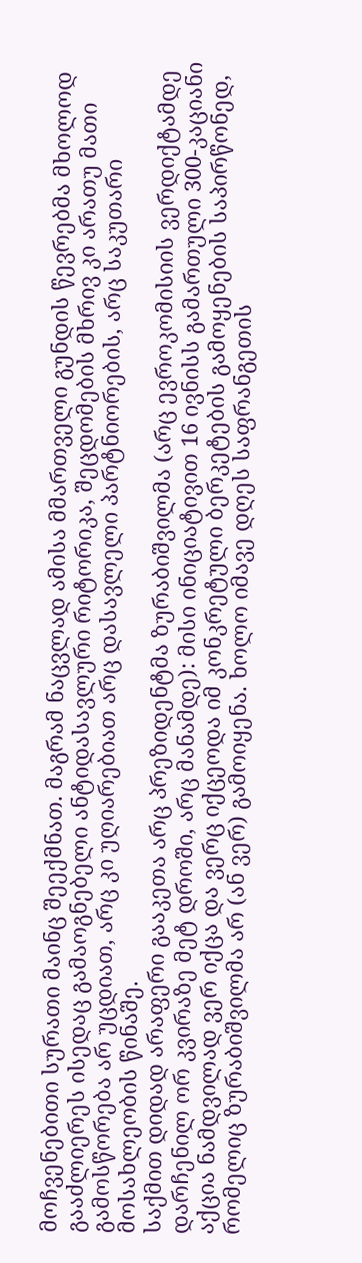მოჩვენებითი სურათი მაინც შეექმნათ. მაგრამ ნაცვლად ამისა მმართველი გუნდის წევრებმა მხოლოდ გააძლიერეს ისედაც გამაოგნებელი ანტიდასავლური რიტორიკა, შეცდომების მხრივ კი არათუ მათი გამოსწორება არ უცდიათ, არც კი უღიარებიათ არც დასავლელი პარტნიორების, არც საკუთარი მოსახლეობის წინაშე.
საქმით დიდად არაფერი გააკეთა არც პრეზიდენტმა ზურაბიშვილმა (არც ევროკომისიის ვერდიქტამდე დარჩენილ ორ კვირაზე მეტ დროში, არც მანამდე): მისი ინიციატივით 16 ივნისს გამართული 300-კაციანი აქცია ნამდვილად ვერ იქცა და ვერც იქცეოდა იმ კონკრეტული ბერკეტების გამოყენების საპირწონედ, რომელიც ზურაბიშვილმა არ (ან ვერ) გამოიყენა. ხოლო იმავე დღეს საფრანგეთის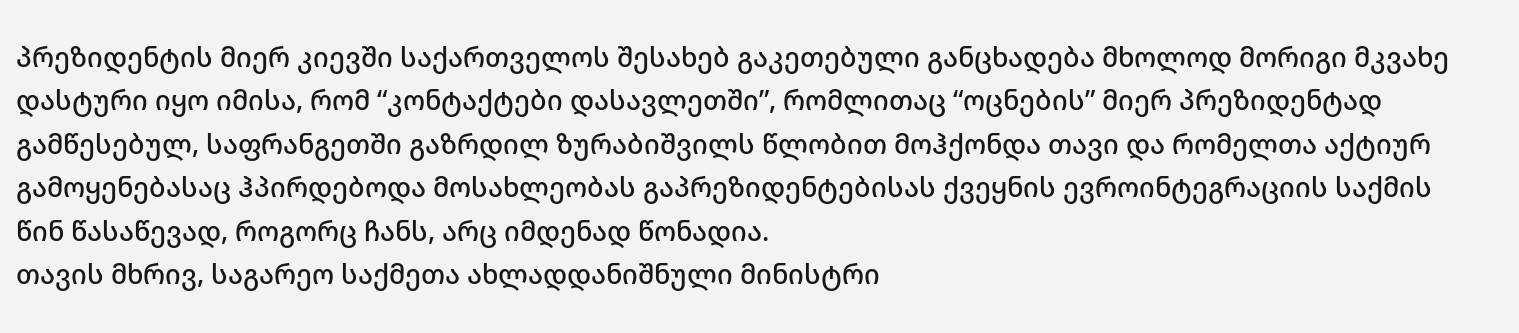პრეზიდენტის მიერ კიევში საქართველოს შესახებ გაკეთებული განცხადება მხოლოდ მორიგი მკვახე დასტური იყო იმისა, რომ “კონტაქტები დასავლეთში”, რომლითაც “ოცნების” მიერ პრეზიდენტად გამწესებულ, საფრანგეთში გაზრდილ ზურაბიშვილს წლობით მოჰქონდა თავი და რომელთა აქტიურ გამოყენებასაც ჰპირდებოდა მოსახლეობას გაპრეზიდენტებისას ქვეყნის ევროინტეგრაციის საქმის წინ წასაწევად, როგორც ჩანს, არც იმდენად წონადია.
თავის მხრივ, საგარეო საქმეთა ახლადდანიშნული მინისტრი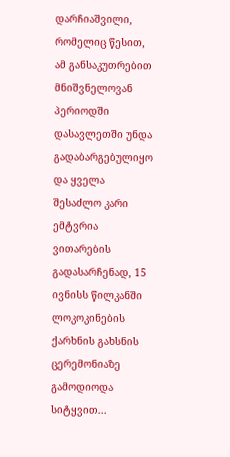დარჩიაშვილი, რომელიც წესით, ამ განსაკუთრებით მნიშვნელოვან პერიოდში დასავლეთში უნდა გადაბარგებულიყო და ყველა შესაძლო კარი ემტვრია ვითარების გადასარჩენად, 15 ივნისს წილკანში ლოკოკინების ქარხნის გახსნის ცერემონიაზე გამოდიოდა სიტყვით...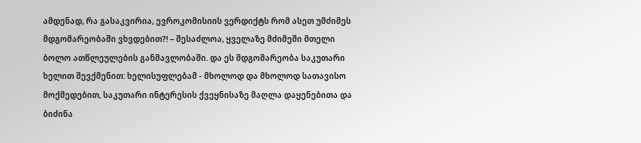ამდენად, რა გასაკვირია, ევროკომისიის ვერდიქტს რომ ასეთ უმძიმეს მდგომარეობაში ვხვდებით?! – შესაძლოა, ყველაზე მძიმეში მთელი ბოლო ათწლეულების განმავლობაში. და ეს მდგომარეობა საკუთარი ხელით შევქმენით: ხელისუფლებამ - მხოლოდ და მხოლოდ სათავისო მოქმედებით, საკუთარი ინტერესის ქვეყნისაზე მაღლა დაყენებითა და ბიძინა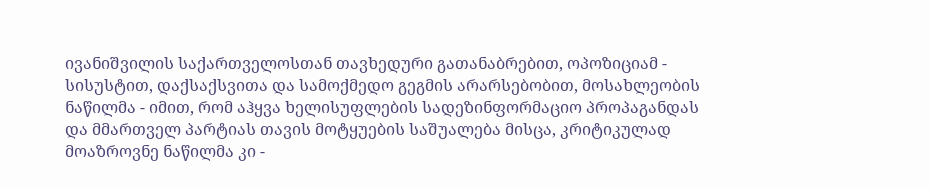ივანიშვილის საქართველოსთან თავხედური გათანაბრებით, ოპოზიციამ - სისუსტით, დაქსაქსვითა და სამოქმედო გეგმის არარსებობით, მოსახლეობის ნაწილმა - იმით, რომ აჰყვა ხელისუფლების სადეზინფორმაციო პროპაგანდას და მმართველ პარტიას თავის მოტყუების საშუალება მისცა, კრიტიკულად მოაზროვნე ნაწილმა კი -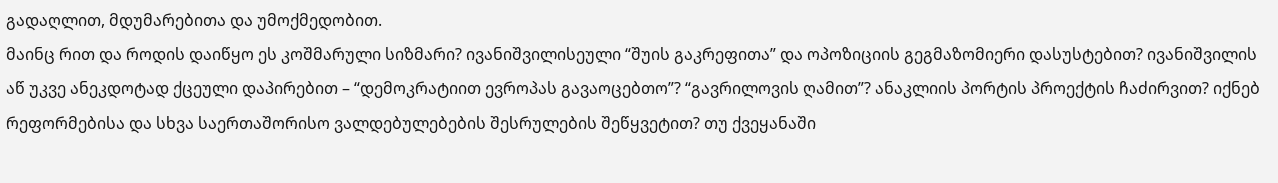გადაღლით, მდუმარებითა და უმოქმედობით.
მაინც რით და როდის დაიწყო ეს კოშმარული სიზმარი? ივანიშვილისეული “შუის გაკრეფითა” და ოპოზიციის გეგმაზომიერი დასუსტებით? ივანიშვილის აწ უკვე ანეკდოტად ქცეული დაპირებით – “დემოკრატიით ევროპას გავაოცებთო”? “გავრილოვის ღამით”? ანაკლიის პორტის პროექტის ჩაძირვით? იქნებ რეფორმებისა და სხვა საერთაშორისო ვალდებულებების შესრულების შეწყვეტით? თუ ქვეყანაში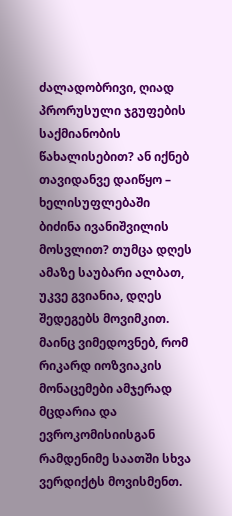ძალადობრივი, ღიად პრორუსული ჯგუფების საქმიანობის წახალისებით? ან იქნებ თავიდანვე დაიწყო – ხელისუფლებაში ბიძინა ივანიშვილის მოსვლით? თუმცა დღეს ამაზე საუბარი ალბათ, უკვე გვიანია, დღეს შედეგებს მოვიმკით.
მაინც ვიმედოვნებ, რომ რიკარდ იოზვიაკის მონაცემები ამჯერად მცდარია და ევროკომისიისგან რამდენიმე საათში სხვა ვერდიქტს მოვისმენთ.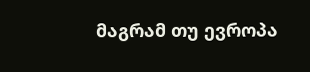მაგრამ თუ ევროპა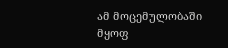ამ მოცემულობაში მყოფ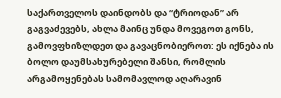საქართველოს დაინდობს და “ტრიოდან” არ გაგვაძევებს, ახლა მაინც უნდა მოვეგოთ გონს, გამოვფხიზლდეთ და გავაცნობიეროთ: ეს იქნება ის ბოლო დაუმსახურებელი შანსი, რომლის არგამოყენებას სამომავლოდ აღარავინ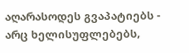აღარასოდეს გვაპატიებს - არც ხელისუფლებებს,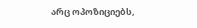არც ოპოზიციებს,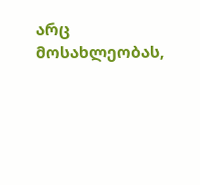არც მოსახლეობას,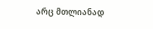არც მთლიანად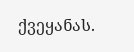ქვეყანას.